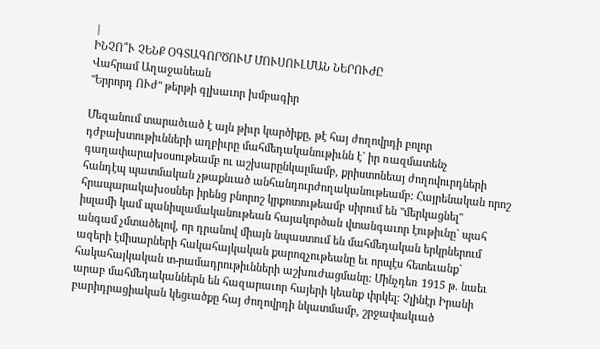|
ԻՆՉՈ՞Ւ ՉԵՆՔ ՕԳՏԱԳՈՐԾՈՒՄ ՄՈՒՍՈՒԼՄԱՆ ՆԵՐՈՒԺԸ
Վահրամ Աղաջանեան
"Երրորդ ՈՒժ" թերթի գլխաւոր խմբագիր

Մեզանում տարածւած է այն թիւր կարծիքը, թէ հայ ժողովրդի բոլոր
դժբախտութիւնների աղբիւրը մահմեդականութիւնն է` իր ռազմատենչ
գաղափարախօսութեամբ ու աշխարընկալմամբ, քրիստոնեայ ժողովուրդների
հանդէպ պատմական չթաքնւած անհանդուրժողականութեամբ: Հայրենական որոշ
հրապարակախօսներ իրենց բնորոշ կրքոտութեամբ սիրում են "մերկացնել"
իսլամի կամ պանիսլամականութեան հայակործան վտանգաւոր էութիւնը` պահ
անգամ չմտածելով, որ դրանով միայն նպաստում են մահմեդական երկրներում
ազերի էմիսարների հակահայկական քարոզչութեանը եւ որպէս հետեւանք`
հակահայկական տ-րամադրութիւնների աշխուժացմանը: Մինչդեռ 1915 թ. նաեւ
արաբ մահմեդականներն են հազարաւոր հայերի կեանք փրկել: Չլինէր Իրանի
բարիդրացիական կեցւածքը հայ ժողովրդի նկատմամբ, շրջափակւած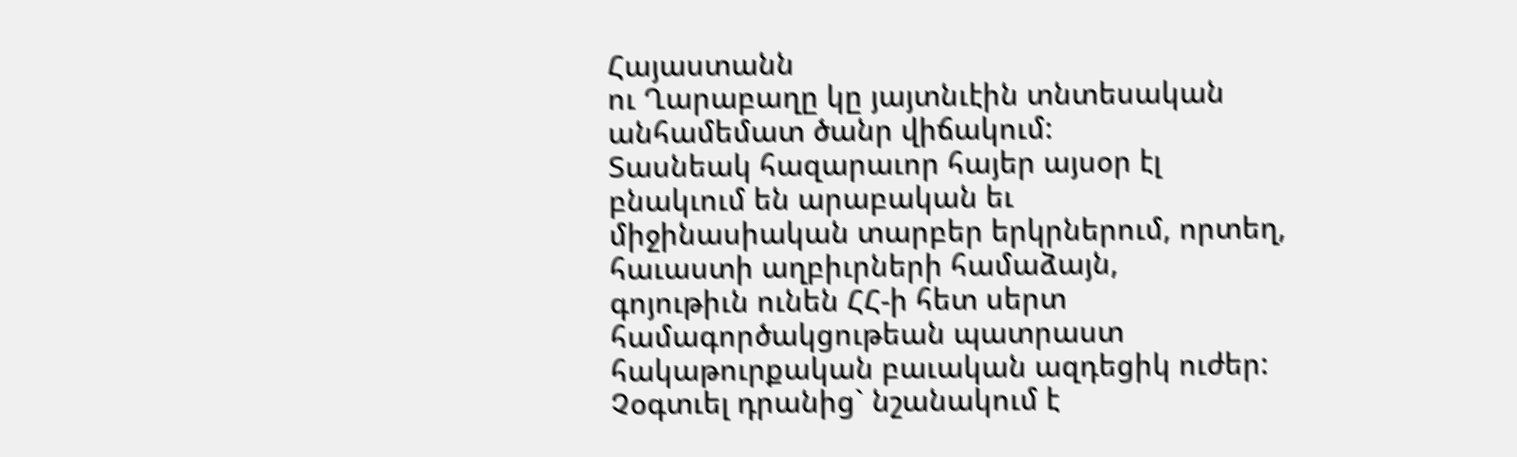Հայաստանն
ու Ղարաբաղը կը յայտնւէին տնտեսական անհամեմատ ծանր վիճակում:
Տասնեակ հազարաւոր հայեր այսօր էլ բնակւում են արաբական եւ
միջինասիական տարբեր երկրներում, որտեղ, հաւաստի աղբիւրների համաձայն,
գոյութիւն ունեն ՀՀ-ի հետ սերտ համագործակցութեան պատրաստ
հակաթուրքական բաւական ազդեցիկ ուժեր: Չօգտւել դրանից` նշանակում է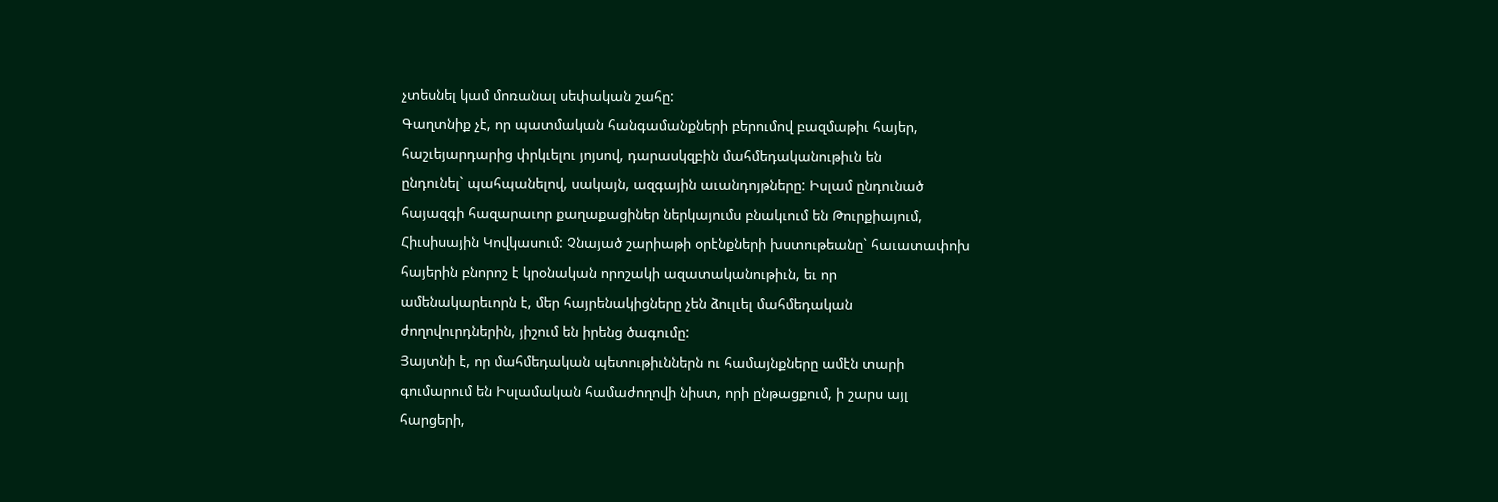չտեսնել կամ մոռանալ սեփական շահը:
Գաղտնիք չէ, որ պատմական հանգամանքների բերումով բազմաթիւ հայեր,
հաշւեյարդարից փրկւելու յոյսով, դարասկզբին մահմեդականութիւն են
ընդունել` պահպանելով, սակայն, ազգային աւանդոյթները: Իսլամ ընդունած
հայազգի հազարաւոր քաղաքացիներ ներկայումս բնակւում են Թուրքիայում,
Հիւսիսային Կովկասում: Չնայած շարիաթի օրէնքների խստութեանը` հաւատափոխ
հայերին բնորոշ է կրօնական որոշակի ազատականութիւն, եւ որ
ամենակարեւորն է, մեր հայրենակիցները չեն ձուլւել մահմեդական
ժողովուրդներին, յիշում են իրենց ծագումը:
Յայտնի է, որ մահմեդական պետութիւններն ու համայնքները ամէն տարի
գումարում են Իսլամական համաժողովի նիստ, որի ընթացքում, ի շարս այլ
հարցերի,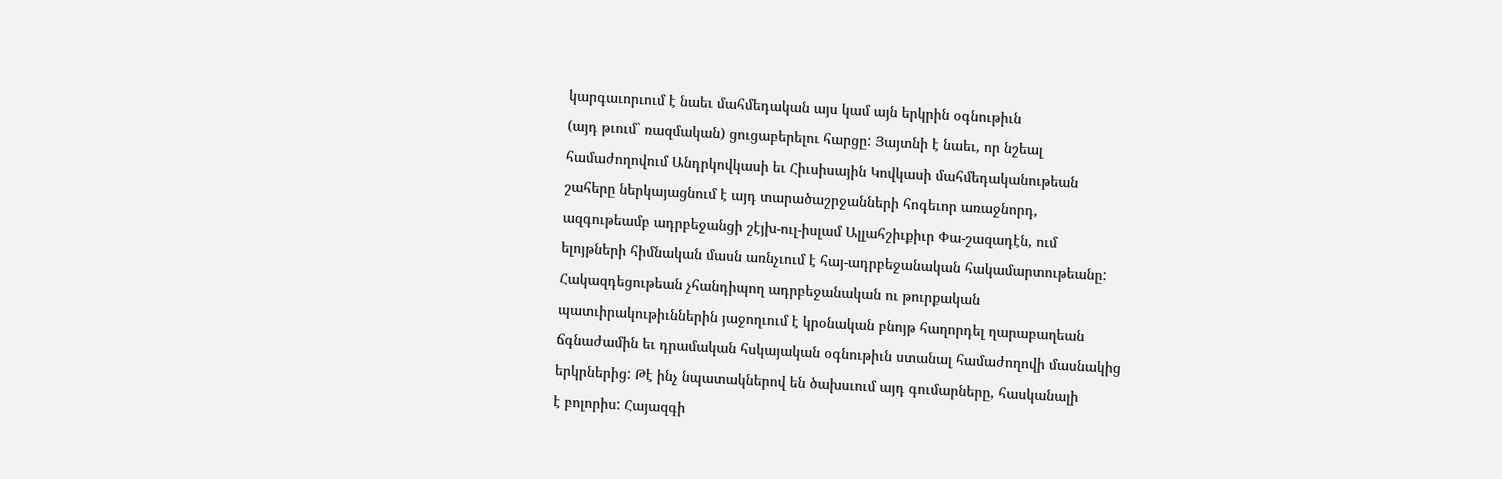կարգաւորւում է նաեւ մահմեդական այս կամ այն երկրին օգնութիւն
(այդ թւում` ռազմական) ցուցաբերելու հարցը: Յայտնի է նաեւ, որ նշեալ
համաժողովում Անդրկովկասի եւ Հիւսիսային Կովկասի մահմեդականութեան
շահերը ներկայացնում է այդ տարածաշրջանների հոգեւոր առաջնորդ,
ազգութեամբ ադրբեջանցի շէյխ-ուլ-իսլամ Ալլահշիւքիւր Փա-շազադէն, ում
ելոյթների հիմնական մասն առնչւում է հայ-ադրբեջանական հակամարտութեանը:
Հակազդեցութեան չհանդիպող ադրբեջանական ու թուրքական
պատւիրակութիւններին յաջողւում է կրօնական բնոյթ հաղորդել ղարաբաղեան
ճգնաժամին եւ դրամական հսկայական օգնութիւն ստանալ համաժողովի մասնակից
երկրներից: Թէ ինչ նպատակներով են ծախսւում այդ գումարները, հասկանալի
է բոլորիս: Հայազգի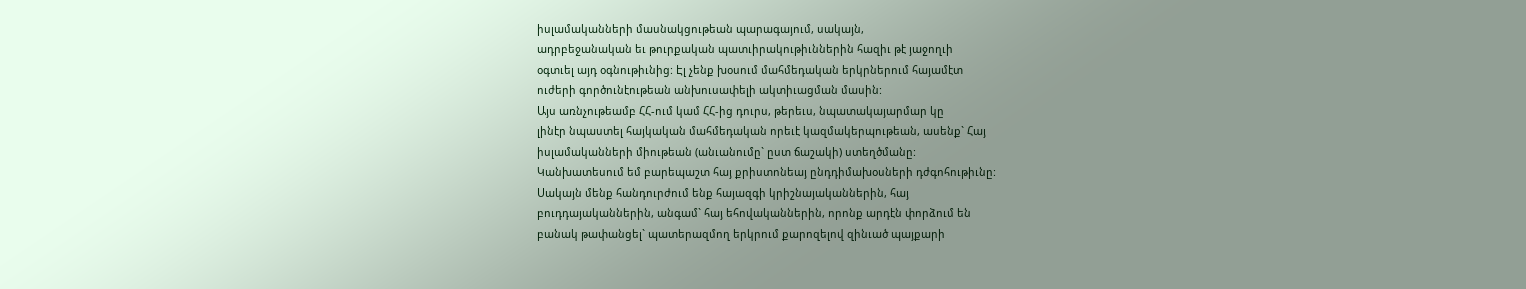իսլամականների մասնակցութեան պարագայում, սակայն,
ադրբեջանական եւ թուրքական պատւիրակութիւններին հազիւ թէ յաջողւի
օգտւել այդ օգնութիւնից: Էլ չենք խօսում մահմեդական երկրներում հայամէտ
ուժերի գործունէութեան անխուսափելի ակտիւացման մասին:
Այս առնչութեամբ ՀՀ-ում կամ ՀՀ-ից դուրս, թերեւս, նպատակայարմար կը
լինէր նպաստել հայկական մահմեդական որեւէ կազմակերպութեան, ասենք` Հայ
իսլամականների միութեան (անւանումը` ըստ ճաշակի) ստեղծմանը:
Կանխատեսում եմ բարեպաշտ հայ քրիստոնեայ ընդդիմախօսների դժգոհութիւնը:
Սակայն մենք հանդուրժում ենք հայազգի կրիշնայականներին, հայ
բուդդայականներին, անգամ` հայ եհովականներին, որոնք արդէն փորձում են
բանակ թափանցել` պատերազմող երկրում քարոզելով զինւած պայքարի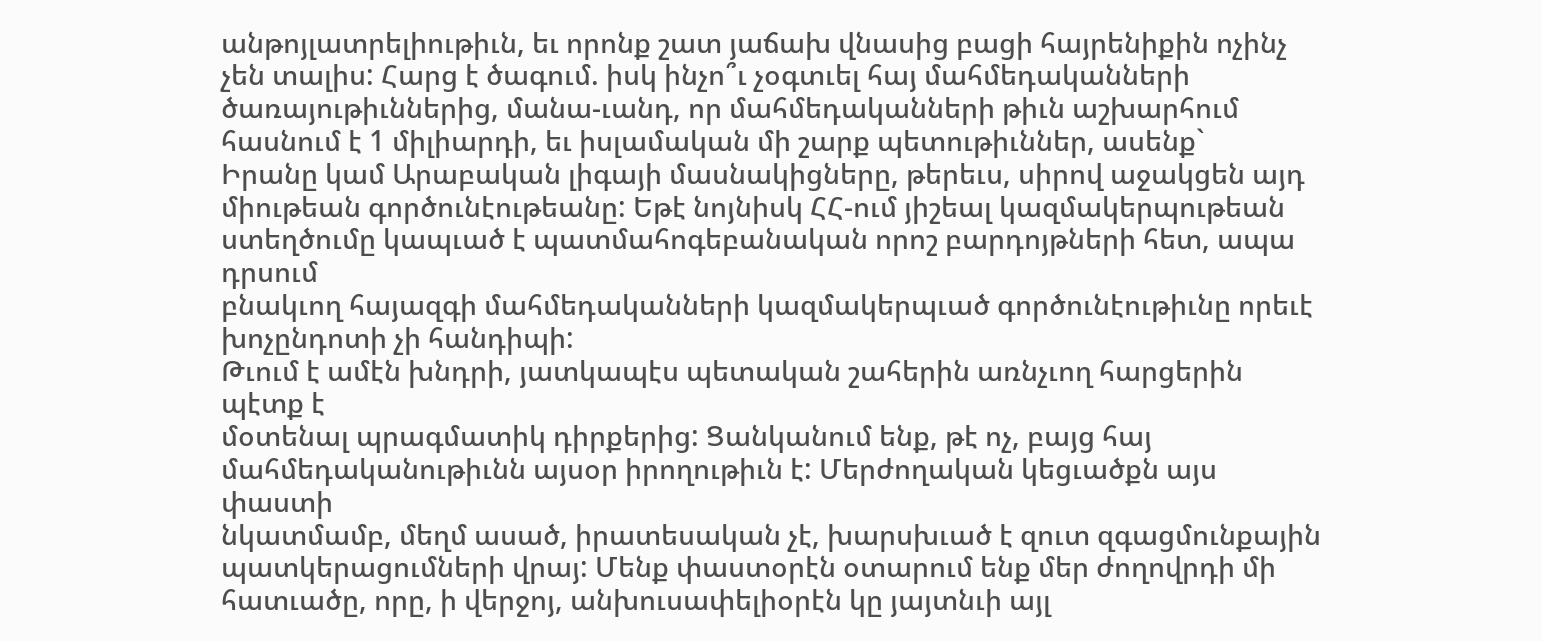անթոյլատրելիութիւն, եւ որոնք շատ յաճախ վնասից բացի հայրենիքին ոչինչ
չեն տալիս: Հարց է ծագում. իսկ ինչո՞ւ չօգտւել հայ մահմեդականների
ծառայութիւններից, մանա-ւանդ, որ մահմեդականների թիւն աշխարհում
հասնում է 1 միլիարդի, եւ իսլամական մի շարք պետութիւններ, ասենք`
Իրանը կամ Արաբական լիգայի մասնակիցները, թերեւս, սիրով աջակցեն այդ
միութեան գործունէութեանը: Եթէ նոյնիսկ ՀՀ-ում յիշեալ կազմակերպութեան
ստեղծումը կապւած է պատմահոգեբանական որոշ բարդոյթների հետ, ապա դրսում
բնակւող հայազգի մահմեդականների կազմակերպւած գործունէութիւնը որեւէ
խոչընդոտի չի հանդիպի:
Թւում է ամէն խնդրի, յատկապէս պետական շահերին առնչւող հարցերին պէտք է
մօտենալ պրագմատիկ դիրքերից: Ցանկանում ենք, թէ ոչ, բայց հայ
մահմեդականութիւնն այսօր իրողութիւն է: Մերժողական կեցւածքն այս փաստի
նկատմամբ, մեղմ ասած, իրատեսական չէ, խարսխւած է զուտ զգացմունքային
պատկերացումների վրայ: Մենք փաստօրէն օտարում ենք մեր ժողովրդի մի
հատւածը, որը, ի վերջոյ, անխուսափելիօրէն կը յայտնւի այլ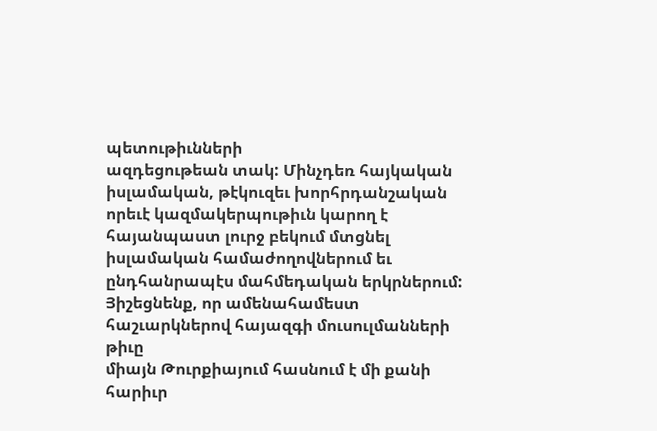պետութիւնների
ազդեցութեան տակ: Մինչդեռ հայկական իսլամական, թէկուզեւ խորհրդանշական
որեւէ կազմակերպութիւն կարող է հայանպաստ լուրջ բեկում մտցնել
իսլամական համաժողովներում եւ ընդհանրապէս մահմեդական երկրներում:
Յիշեցնենք, որ ամենահամեստ հաշւարկներով հայազգի մուսուլմանների թիւը
միայն Թուրքիայում հասնում է մի քանի հարիւր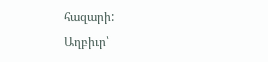հազարի:
Աղբիւր՝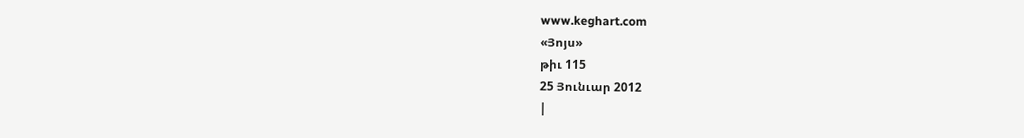www.keghart.com
«Յոյս»
թիւ 115
25 Յունւար 2012
|